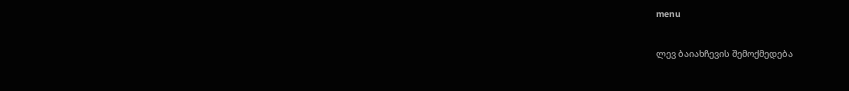menu

ლევ ბაიახჩევის შემოქმედება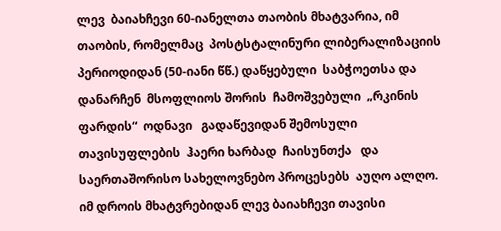ლევ  ბაიახჩევი 60-იანელთა თაობის მხატვარია, იმ  თაობის, რომელმაც  პოსტსტალინური ლიბერალიზაციის პერიოდიდან (50-იანი წწ.) დაწყებული  საბჭოეთსა და დანარჩენ  მსოფლიოს შორის  ჩამოშვებული  „რკინის ფარდის“  ოდნავი   გადაწევიდან შემოსული  თავისუფლების  ჰაერი ხარბად  ჩაისუნთქა   და   საერთაშორისო სახელოვნებო პროცესებს  აუღო ალღო. იმ დროის მხატვრებიდან ლევ ბაიახჩევი თავისი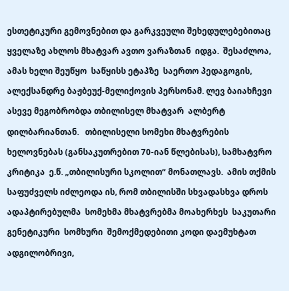ესთეტიკური გემოვნებით და გარკვეული შეხედულებებითაც ყველაზე ახლოს მხატვარ ავთო ვარაზთან  იდგა.  შესაძლოა, ამას ხელი შეუწყო  საწყისს ეტაპზე  საერთო პედაგოგის, ალექსანდრე ბაჟბეუქ-მელიქოვის პერსონამ. ლევ ბაიახჩევი ასევე მეგობრობდა თბილისელ მხატვარ  ალბერტ დილბარიანთან.   თბილისელი სომეხი მხატვრების ხელოვნებას (განსაკუთრებით 70-იან წლებისას), სამხატვრო კრიტიკა  ე.წ. „თბილისური სკოლით“ მონათლავს.  ამის თქმის საფუძველს იძლეოდა ის, რომ თბილისში სხვადასხვა დროს  ადაპტირებულმა  სომეხმა მხატვრებმა მოახერხეს  საკუთარი გენეტიკური  სომხური  შემოქმედებითი კოდი დაემუხტათ ადგილობრივი,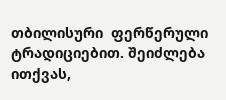თბილისური  ფერწერული ტრადიციებით. შეიძლება ითქვას,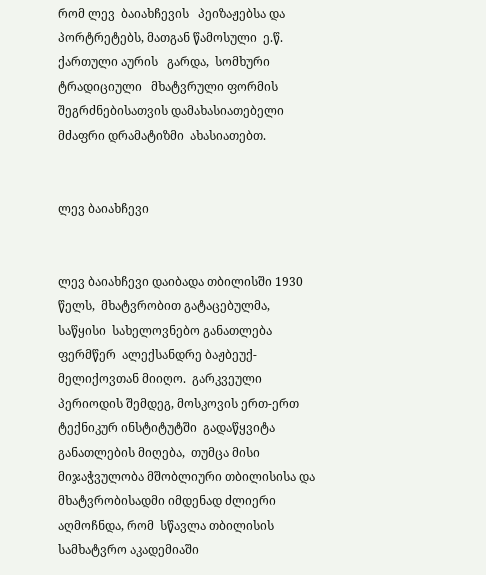რომ ლევ  ბაიახჩევის   პეიზაჟებსა და პორტრეტებს, მათგან წამოსული  ე.წ.  ქართული აურის   გარდა,  სომხური ტრადიციული   მხატვრული ფორმის შეგრძნებისათვის დამახასიათებელი მძაფრი დრამატიზმი  ახასიათებთ.


ლევ ბაიახჩევი


ლევ ბაიახჩევი დაიბადა თბილისში 1930 წელს,  მხატვრობით გატაცებულმა,  საწყისი  სახელოვნებო განათლება  ფერმწერ  ალექსანდრე ბაჟბეუქ-მელიქოვთან მიიღო.  გარკვეული პერიოდის შემდეგ, მოსკოვის ერთ-ერთ ტექნიკურ ინსტიტუტში  გადაწყვიტა  განათლების მიღება,  თუმცა მისი მიჯაჭვულობა მშობლიური თბილისისა და მხატვრობისადმი იმდენად ძლიერი აღმოჩნდა, რომ  სწავლა თბილისის  სამხატვრო აკადემიაში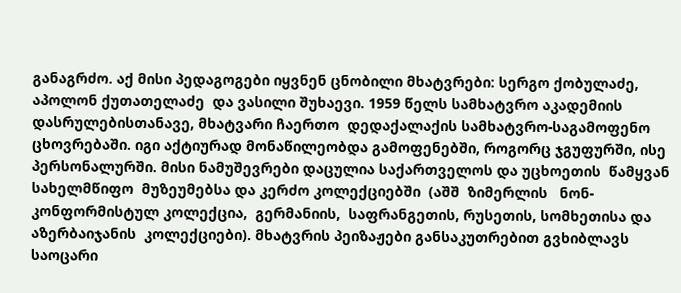განაგრძო. აქ მისი პედაგოგები იყვნენ ცნობილი მხატვრები: სერგო ქობულაძე, აპოლონ ქუთათელაძე  და ვასილი შუხაევი. 1959 წელს სამხატვრო აკადემიის დასრულებისთანავე, მხატვარი ჩაერთო  დედაქალაქის სამხატვრო-საგამოფენო ცხოვრებაში. იგი აქტიურად მონაწილეობდა გამოფენებში, როგორც ჯგუფურში, ისე პერსონალურში. მისი ნამუშევრები დაცულია საქართველოს და უცხოეთის  წამყვან  სახელმწიფო  მუზეუმებსა და კერძო კოლექციებში  (აშშ  ზიმერლის   ნონ-კონფორმისტულ კოლექცია,  გერმანიის,  საფრანგეთის, რუსეთის, სომხეთისა და აზერბაიჯანის  კოლექციები). მხატვრის პეიზაჟები განსაკუთრებით გვხიბლავს საოცარი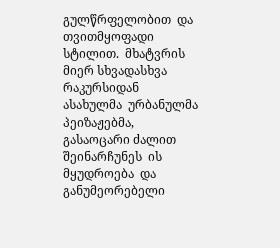გულწრფელობით  და  თვითმყოფადი სტილით.  მხატვრის მიერ სხვადასხვა რაკურსიდან  ასახულმა  ურბანულმა პეიზაჟებმა, გასაოცარი ძალით შეინარჩუნეს  ის  მყუდროება  და განუმეორებელი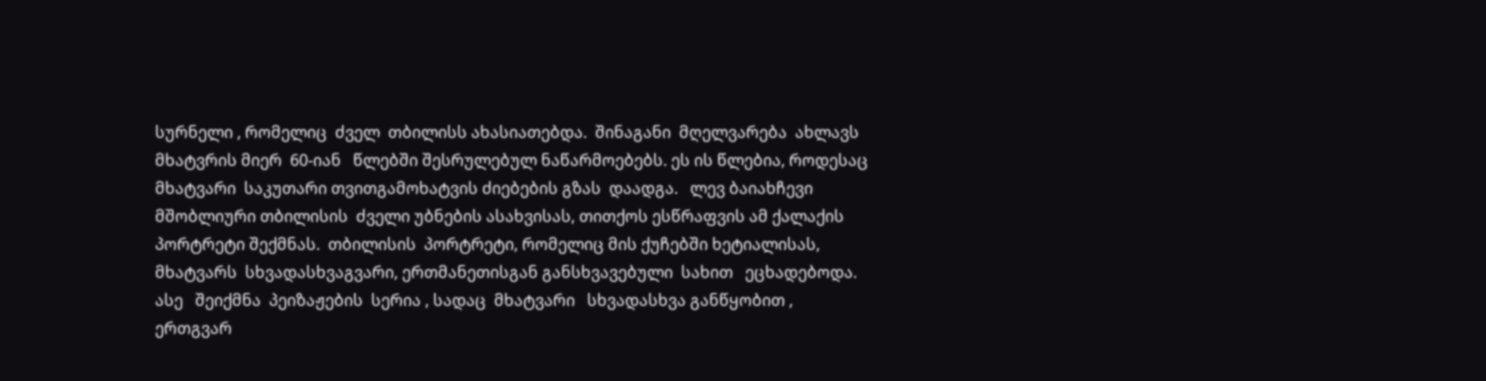სურნელი , რომელიც  ძველ  თბილისს ახასიათებდა.  შინაგანი  მღელვარება  ახლავს  მხატვრის მიერ  60-იან   წლებში შესრულებულ ნაწარმოებებს. ეს ის წლებია, როდესაც  მხატვარი  საკუთარი თვითგამოხატვის ძიებების გზას  დაადგა.   ლევ ბაიახჩევი  მშობლიური თბილისის  ძველი უბნების ასახვისას, თითქოს ესწრაფვის ამ ქალაქის  პორტრეტი შექმნას.  თბილისის  პორტრეტი, რომელიც მის ქუჩებში ხეტიალისას, მხატვარს  სხვადასხვაგვარი, ერთმანეთისგან განსხვავებული  სახით   ეცხადებოდა.   ასე   შეიქმნა  პეიზაჟების  სერია , სადაც  მხატვარი   სხვადასხვა განწყობით ,  ერთგვარ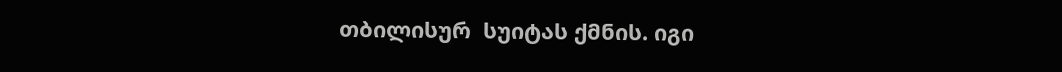თბილისურ  სუიტას ქმნის. იგი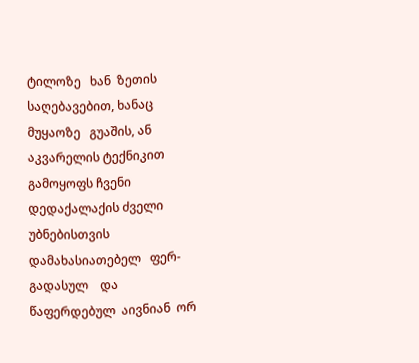ტილოზე   ხან  ზეთის საღებავებით, ხანაც   მუყაოზე   გუაშის, ან აკვარელის ტექნიკით  გამოყოფს ჩვენი დედაქალაქის ძველი უბნებისთვის დამახასიათებელ   ფერ-გადასულ    და  წაფერდებულ  აივნიან  ორ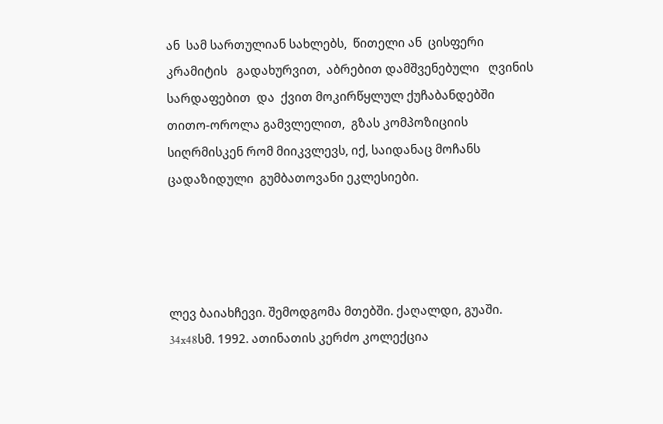ან  სამ სართულიან სახლებს,  წითელი ან  ცისფერი   კრამიტის   გადახურვით,  აბრებით დამშვენებული   ღვინის სარდაფებით  და  ქვით მოკირწყლულ ქუჩაბანდებში   თითო-ოროლა გამვლელით,  გზას კომპოზიციის სიღრმისკენ რომ მიიკვლევს, იქ, საიდანაც მოჩანს ცადაზიდული  გუმბათოვანი ეკლესიები.




ლევ ბაიახჩევი. შემოდგომა მთებში. ქაღალდი, გუაში. 34x48სმ. 1992. ათინათის კერძო კოლექცია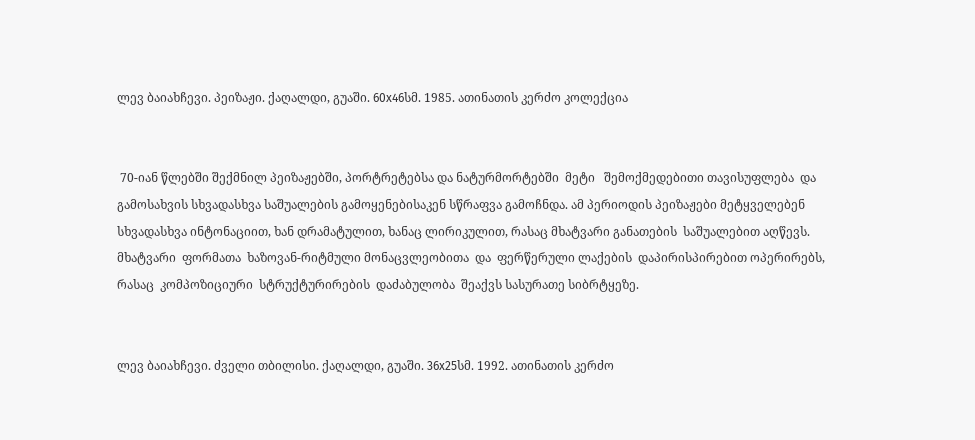ლევ ბაიახჩევი. პეიზაჟი. ქაღალდი, გუაში. 60x46სმ. 1985. ათინათის კერძო კოლექცია


 70-იან წლებში შექმნილ პეიზაჟებში, პორტრეტებსა და ნატურმორტებში  მეტი   შემოქმედებითი თავისუფლება  და  გამოსახვის სხვადასხვა საშუალების გამოყენებისაკენ სწრაფვა გამოჩნდა. ამ პერიოდის პეიზაჟები მეტყველებენ სხვადასხვა ინტონაციით, ხან დრამატულით, ხანაც ლირიკულით, რასაც მხატვარი განათების  საშუალებით აღწევს.  მხატვარი  ფორმათა  ხაზოვან-რიტმული მონაცვლეობითა  და  ფერწერული ლაქების  დაპირისპირებით ოპერირებს,  რასაც  კომპოზიციური  სტრუქტურირების  დაძაბულობა  შეაქვს სასურათე სიბრტყეზე.


ლევ ბაიახჩევი. ძველი თბილისი. ქაღალდი, გუაში. 36x25სმ. 1992. ათინათის კერძო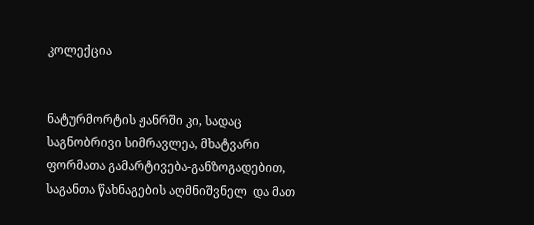კოლექცია


ნატურმორტის ჟანრში კი, სადაც საგნობრივი სიმრავლეა, მხატვარი ფორმათა გამარტივება-განზოგადებით,  საგანთა წახნაგების აღმნიშვნელ  და მათ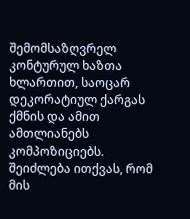შემომსაზღვრელ კონტურულ ხაზთა  ხლართით, საოცარ დეკორატიულ ქარგას ქმნის და ამით ამთლიანებს   კომპოზიციებს.  შეიძლება ითქვას, რომ მის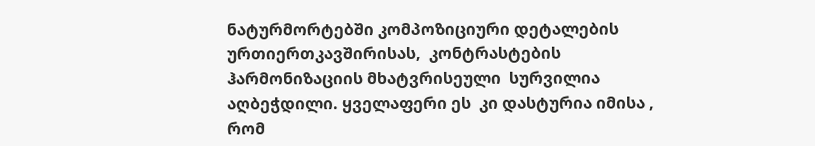ნატურმორტებში კომპოზიციური დეტალების ურთიერთკავშირისას,  კონტრასტების ჰარმონიზაციის მხატვრისეული  სურვილია აღბეჭდილი. ყველაფერი ეს  კი დასტურია იმისა , რომ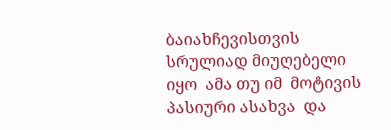ბაიახჩევისთვის  სრულიად მიუღებელი  იყო  ამა თუ იმ  მოტივის პასიური ასახვა  და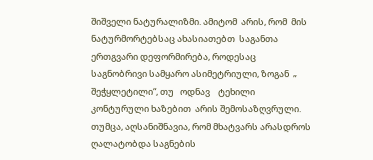შიშველი ნატურალიზმი. ამიტომ  არის, რომ  მის ნატურმორტებსაც ახასიათებთ  საგანთა ერთგვარი დეფორმირება, როდესაც    საგნობრივი სამყარო ასიმეტრიული, ზოგან  „ შეჭყლეტილი“, თუ   ოდნავ    ტეხილი    კონტურული ხაზებით  არის შემოსაზღვრული. თუმცა, აღსანიშნავია, რომ მხატვარს არასდროს  ღალატობდა საგნების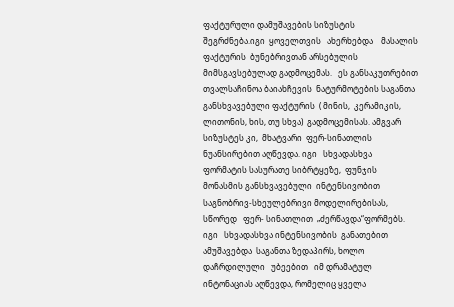ფაქტურული დამუშავების სიზუსტის შეგრძნება.იგი  ყოველთვის   ახერხებდა    მასალის  ფაქტურის  ბუნებრივთან არსებულის  მიმსგავსებულად გადმოცემას.   ეს განსაკუთრებით თვალსაჩინოა ბაიახჩევის  ნატურმოტების საგანთა  განსხვავებული ფაქტურის  ( მინის,  კერამიკის, ლითონის, ხის, თუ სხვა)  გადმოცემისას. ამგვარ  სიზუსტეს კი,  მხატვარი  ფერ-სინათლის ნუანსირებით აღწევდა. იგი   სხვადასხვა   ფორმატის სასურათე სიბრტყეზე,  ფუნჯის მონასმის განსხვავებული  ინტენსივობით  საგნობრივ-სხეულებრივი მოდელირებისას,  სწორედ   ფერ- სინათლით  „ძერწავდა“ფორმებს. იგი   სხვადასხვა ინტენსივობის  განათებით ამუშავებდა  საგანთა ზედაპირს, ხოლო  დაჩრდილული   უბეებით   იმ დრამატულ ინტონაციას აღწევდა, რომელიც ყველა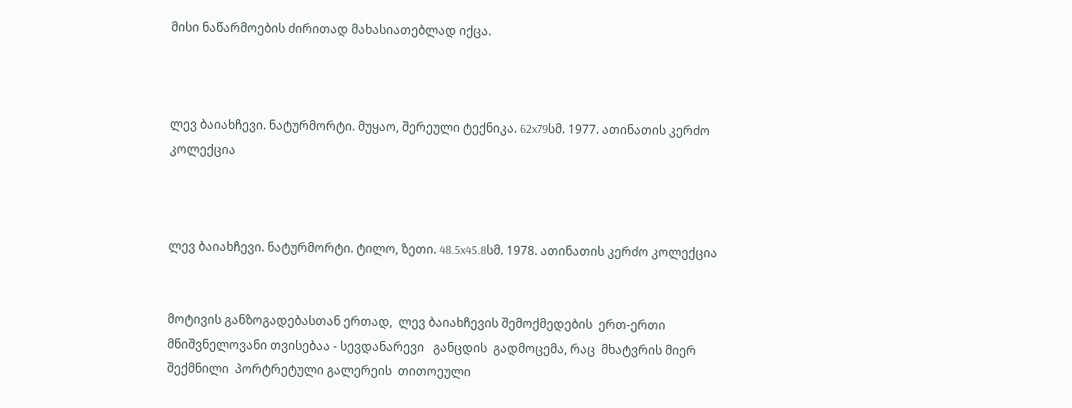მისი ნაწარმოების ძირითად მახასიათებლად იქცა.



ლევ ბაიახჩევი. ნატურმორტი. მუყაო, შერეული ტექნიკა. 62x79სმ. 1977. ათინათის კერძო კოლექცია



ლევ ბაიახჩევი. ნატურმორტი. ტილო, ზეთი. 48.5x45.8სმ. 1978. ათინათის კერძო კოლექცია


მოტივის განზოგადებასთან ერთად,  ლევ ბაიახჩევის შემოქმედების  ერთ-ერთი მნიშვნელოვანი თვისებაა - სევდანარევი   განცდის  გადმოცემა, რაც  მხატვრის მიერ შექმნილი  პორტრეტული გალერეის  თითოეული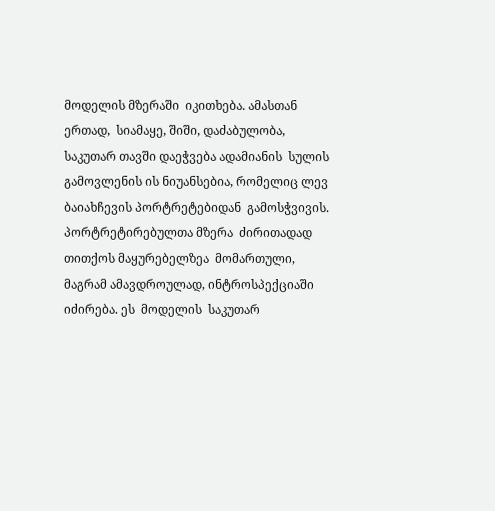მოდელის მზერაში  იკითხება. ამასთან ერთად,  სიამაყე, შიში, დაძაბულობა,  საკუთარ თავში დაეჭვება ადამიანის  სულის გამოვლენის ის ნიუანსებია, რომელიც ლევ ბაიახჩევის პორტრეტებიდან  გამოსჭვივის.  პორტრეტირებულთა მზერა  ძირითადად  თითქოს მაყურებელზეა  მომართული, მაგრამ ამავდროულად, ინტროსპექციაში  იძირება. ეს  მოდელის  საკუთარ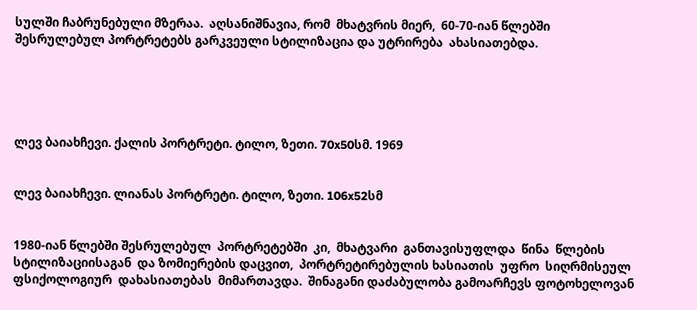სულში ჩაბრუნებული მზერაა.  აღსანიშნავია, რომ  მხატვრის მიერ,  60-70-იან წლებში შესრულებულ პორტრეტებს გარკვეული სტილიზაცია და უტრირება  ახასიათებდა.





ლევ ბაიახჩევი. ქალის პორტრეტი. ტილო, ზეთი. 70x50სმ. 1969


ლევ ბაიახჩევი. ლიანას პორტრეტი. ტილო, ზეთი. 106x52სმ


1980-იან წლებში შესრულებულ  პორტრეტებში  კი,  მხატვარი  განთავისუფლდა  წინა  წლების სტილიზაციისაგან  და ზომიერების დაცვით,  პორტრეტირებულის ხასიათის  უფრო  სიღრმისეულ   ფსიქოლოგიურ  დახასიათებას  მიმართავდა.  შინაგანი დაძაბულობა გამოარჩევს ფოტოხელოვან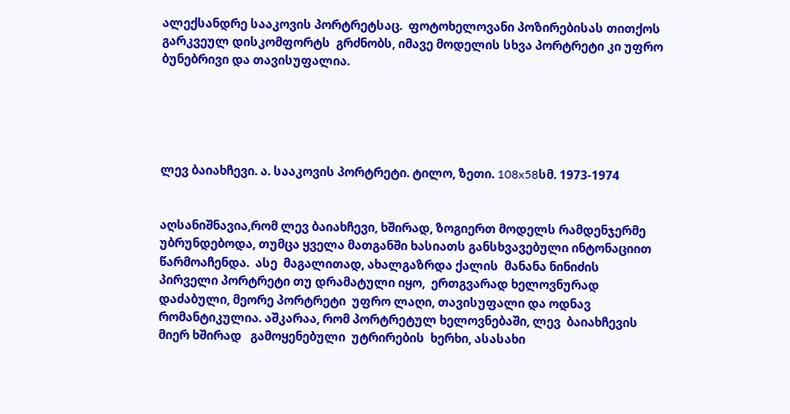ალექსანდრე სააკოვის პორტრეტსაც.  ფოტოხელოვანი პოზირებისას თითქოს  გარკვეულ დისკომფორტს  გრძნობს, იმავე მოდელის სხვა პორტრეტი კი უფრო ბუნებრივი და თავისუფალია.





ლევ ბაიახჩევი. ა. სააკოვის პორტრეტი. ტილო, ზეთი. 108x58სმ. 1973-1974


აღსანიშნავია,რომ ლევ ბაიახჩევი, ხშირად, ზოგიერთ მოდელს რამდენჯერმე უბრუნდებოდა, თუმცა ყველა მათგანში ხასიათს განსხვავებული ინტონაციით  წარმოაჩენდა.  ასე  მაგალითად, ახალგაზრდა ქალის  მანანა ნინიძის   პირველი პორტრეტი თუ დრამატული იყო,  ერთგვარად ხელოვნურად დაძაბული, მეორე პორტრეტი  უფრო ლაღი, თავისუფალი და ოდნავ რომანტიკულია. აშკარაა, რომ პორტრეტულ ხელოვნებაში, ლევ  ბაიახჩევის   მიერ ხშირად   გამოყენებული  უტრირების  ხერხი, ასასახი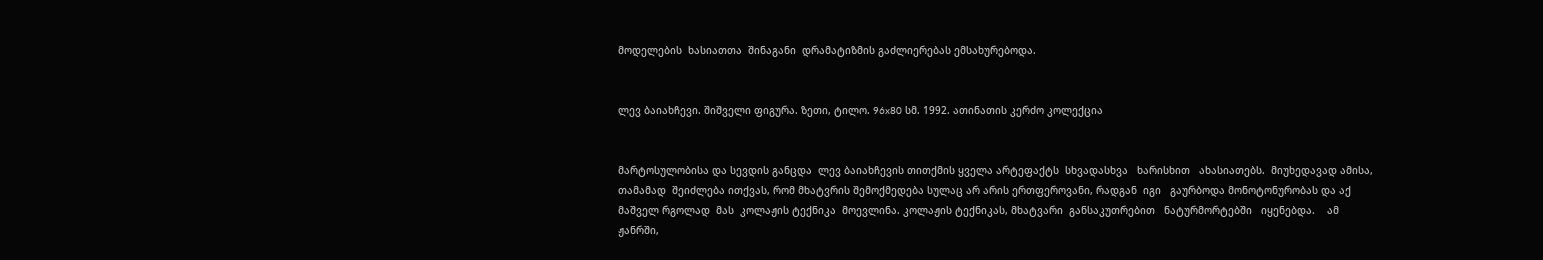მოდელების  ხასიათთა  შინაგანი  დრამატიზმის გაძლიერებას ემსახურებოდა.


ლევ ბაიახჩევი. შიშველი ფიგურა. ზეთი, ტილო. 96x80 სმ. 1992. ათინათის კერძო კოლექცია


მარტოსულობისა და სევდის განცდა  ლევ ბაიახჩევის თითქმის ყველა არტეფაქტს  სხვადასხვა   ხარისხით   ახასიათებს.  მიუხედავად ამისა, თამამად  შეიძლება ითქვას, რომ მხატვრის შემოქმედება სულაც არ არის ერთფეროვანი, რადგან  იგი   გაურბოდა მონოტონურობას და აქ მაშველ რგოლად  მას  კოლაჟის ტექნიკა  მოევლინა. კოლაჟის ტექნიკას, მხატვარი  განსაკუთრებით   ნატურმორტებში   იყენებდა.    ამ    ჟანრში,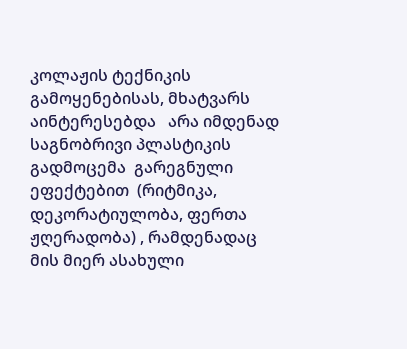კოლაჟის ტექნიკის გამოყენებისას, მხატვარს აინტერესებდა   არა იმდენად  საგნობრივი პლასტიკის გადმოცემა  გარეგნული ეფექტებით  (რიტმიკა, დეკორატიულობა, ფერთა  ჟღერადობა) , რამდენადაც  მის მიერ ასახული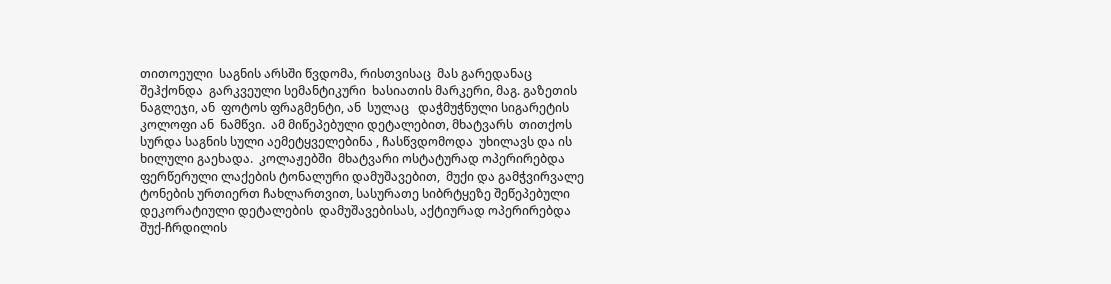თითოეული  საგნის არსში წვდომა, რისთვისაც  მას გარედანაც შეჰქონდა  გარკვეული სემანტიკური  ხასიათის მარკერი, მაგ. გაზეთის ნაგლეჯი, ან  ფოტოს ფრაგმენტი, ან  სულაც   დაჭმუჭნული სიგარეტის კოლოფი ან  ნამწვი.  ამ მიწეპებული დეტალებით, მხატვარს  თითქოს სურდა საგნის სული აემეტყველებინა , ჩასწვდომოდა  უხილავს და ის ხილული გაეხადა.  კოლაჟებში  მხატვარი ოსტატურად ოპერირებდა  ფერწერული ლაქების ტონალური დამუშავებით,  მუქი და გამჭვირვალე  ტონების ურთიერთ ჩახლართვით, სასურათე სიბრტყეზე შეწეპებული დეკორატიული დეტალების  დამუშავებისას, აქტიურად ოპერირებდა  შუქ-ჩრდილის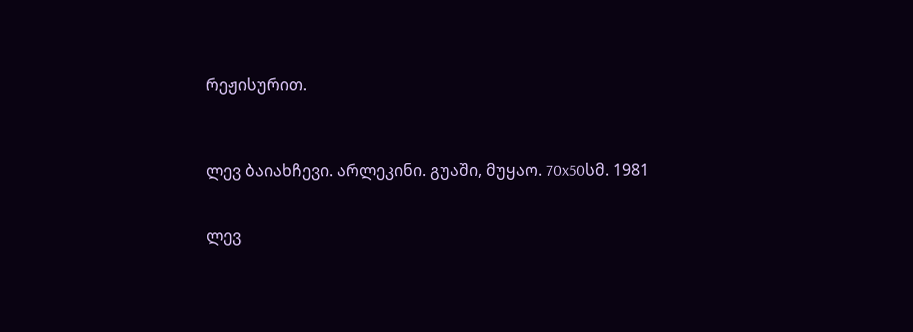რეჟისურით.



ლევ ბაიახჩევი. არლეკინი. გუაში, მუყაო. 70x50სმ. 1981


ლევ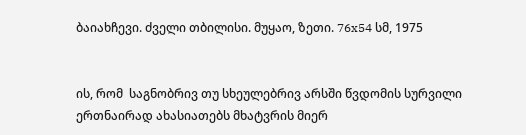ბაიახჩევი. ძველი თბილისი. მუყაო, ზეთი. 76x54 სმ, 1975


ის, რომ  საგნობრივ თუ სხეულებრივ არსში წვდომის სურვილი ერთნაირად ახასიათებს მხატვრის მიერ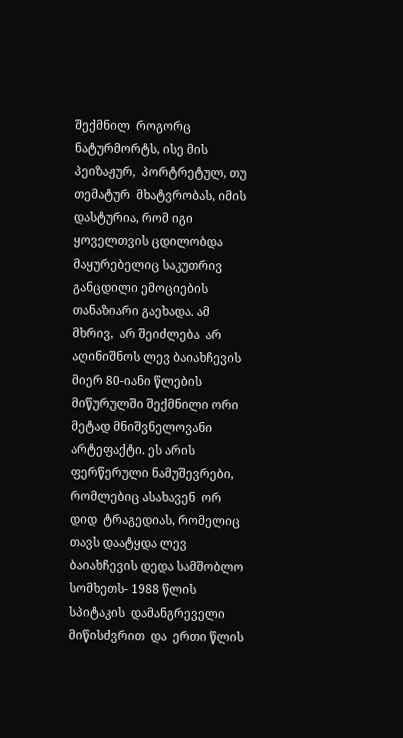შექმნილ  როგორც  ნატურმორტს, ისე მის  პეიზაჟურ,  პორტრეტულ, თუ თემატურ  მხატვრობას, იმის დასტურია, რომ იგი   ყოველთვის ცდილობდა მაყურებელიც საკუთრივ განცდილი ემოციების თანაზიარი გაეხადა. ამ  მხრივ,  არ შეიძლება  არ აღინიშნოს ლევ ბაიახჩევის  მიერ 80-იანი წლების მიწურულში შექმნილი ორი მეტად მნიშვნელოვანი არტეფაქტი. ეს არის ფერწერული ნამუშევრები, რომლებიც ასახავენ  ორ  დიდ  ტრაგედიას, რომელიც თავს დაატყდა ლევ ბაიახჩევის დედა სამშობლო სომხეთს- 1988 წლის სპიტაკის  დამანგრეველი მიწისძვრით  და  ერთი წლის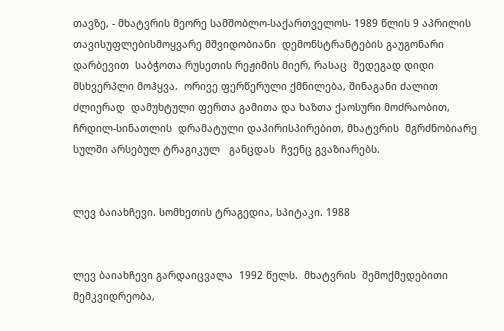თავზე, - მხატვრის მეორე სამშობლო-საქართველოს- 1989 წლის 9 აპრილის თავისუფლებისმოყვარე მშვიდობიანი  დემონსტრანტების გაუგონარი  დარბევით  საბჭოთა რუსეთის რეჟიმის მიერ, რასაც  შედეგად დიდი მსხვერპლი მოჰყვა.  ორივე ფერწერული ქმნილება, შინაგანი ძალით  ძლიერად  დამუხტული ფერთა გამითა და ხაზთა ქაოსური მოძრაობით, ჩრდილ-სინათლის  დრამატული დაპირისპირებით, მხატვრის  მგრძნობიარე  სულში არსებულ ტრაგიკულ   განცდას  ჩვენც გვაზიარებს.


ლევ ბაიახჩევი. სომხეთის ტრაგედია, სპიტაკი. 1988


ლევ ბაიახჩევი გარდაიცვალა  1992 წელს.  მხატვრის  შემოქმედებითი მემკვიდრეობა,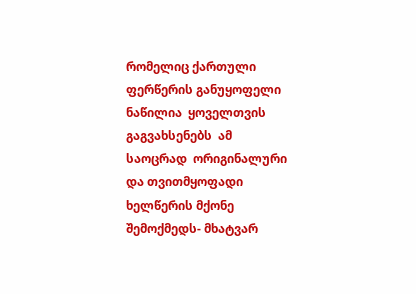რომელიც ქართული ფერწერის განუყოფელი ნაწილია  ყოველთვის გაგვახსენებს  ამ საოცრად  ორიგინალური და თვითმყოფადი  ხელწერის მქონე  შემოქმედს- მხატვარ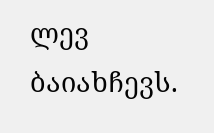ლევ ბაიახჩევს.